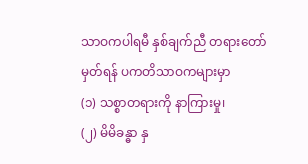သာဝကပါရမီ နှစ်ချက်ညီ တရားတော်
မှတ်ရန် ပကတိသာဝကများမှာ
(၁) သစ္စာတရားကို နာကြားမှု၊
(၂) မိမိခန္ဓာ နှ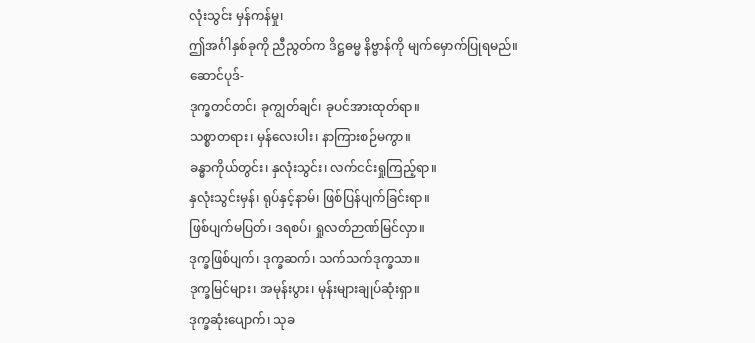လုံးသွင်း မှန်ကန်မှု၊
ဤအင်္ဂါနှစ်ခုကို ညီညွတ်က ဒိဋ္ဌဓမ္မ နိဗ္ဗာန်ကို မျက်မှောက်ပြုရမည်။
ဆောင်ပုဒ်-
ဒုက္ခတင်တင်၊ ခုကျွတ်ချင်၊ ခုပင်အားထုတ်ရာ။
သစ္စာတရား၊ မှန်လေးပါး၊ နာကြားစဉ်မကွာ။
ခန္ဓာကိုယ်တွင်း၊ နှလုံးသွင်း၊ လက်ငင်းရှုကြည့်ရာ။
နှလုံးသွင်းမှန်၊ ရုပ်နှင့်နာမ်၊ ဖြစ်ပြန်ပျက်ခြင်းရာ။
ဖြစ်ပျက်မပြတ်၊ ဒရစပ်၊ ရှုလတ်ဉာဏ်မြင်လှာ။
ဒုက္ခဖြစ်ပျက်၊ ဒုက္ခဆက်၊ သက်သက်ဒုက္ခသာ။
ဒုက္ခမြင်များ၊ အမုန်းပွား၊ မုန်းများချုပ်ဆုံးရှာ။
ဒုက္ခဆုံးပျောက်၊ သုခ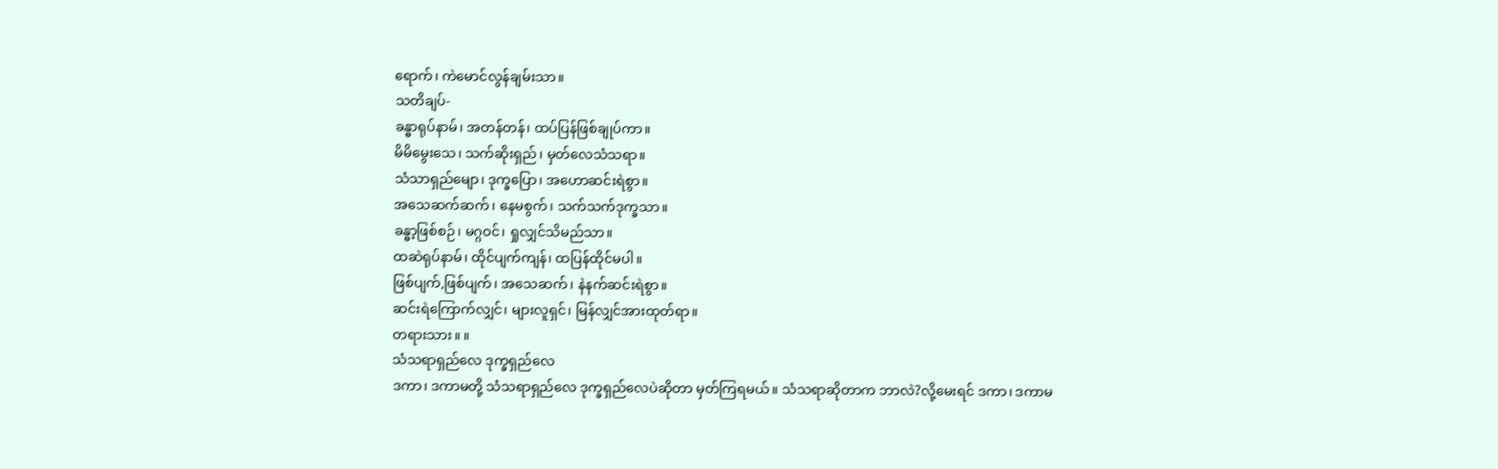ရောက်၊ ကဲမောင်လွန်ချမ်းသာ။
သတိချပ်-
ခန္ဓာရုပ်နာမ်၊ အတန်တန်၊ ထပ်ပြန်ဖြစ်ချုပ်ကာ။
မိမိမွေးသေ၊ သက်ဆိုးရှည်၊ မှတ်လေသံသရာ။
သံသာရှည်မျော၊ ဒုက္ခပြော၊ အဟောဆင်းရဲစွာ။
အသေဆက်ဆက်၊ နေမစွက်၊ သက်သက်ဒုက္ခသာ။
ခန္ဓာ့ဖြစ်စဉ်၊ မဂ္ဂဝင်၊ ရှုလျှင်သိမည်သာ။
ထဆဲရုပ်နာမ်၊ ထိုင်ပျက်ကျန်၊ ထပြန်ထိုင်မပါ။
ဖြစ်ပျက်,ဖြစ်ပျက်၊ အသေဆက်၊ နဲနက်ဆင်းရဲစွာ။
ဆင်းရဲကြောက်လျှင်၊ များလူရှင်၊ မြန်လျှင်အားထုတ်ရာ။
တရားသား။ ။
သံသရာရှည်လေ ဒုက္ခရှည်လေ
ဒကာ၊ ဒကာမတို့ သံသရာရှည်လေ ဒုက္ခရှည်လေပဲဆိုတာ မှတ်ကြရမယ်။ သံသရာဆိုတာက ဘာလဲ?လို့မေးရင် ဒကာ၊ ဒကာမ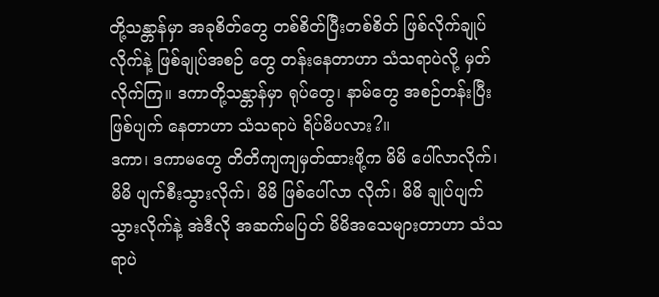တို့သန္တာန်မှာ အခုစိတ်တွေ တစ်စိတ်ပြီးတစ်စိတ် ဖြစ်လိုက်ချုပ်လိုက်နဲ့ ဖြစ်ချုပ်အစဉ် တွေ တန်းနေတာဟာ သံသရာပဲလို့ မှတ်လိုက်ကြ။ ဒကာတို့သန္တာန်မှာ ရုပ်တွေ၊ နာမ်တွေ အစဉ်တန်းပြီး ဖြစ်ပျက် နေတာဟာ သံသရာပဲ ရိပ်မိပလား?။
ဒကာ၊ ဒကာမတွေ တိတိကျကျမှတ်ထားဖို့က မိမိ ပေါ်လာလိုက်၊ မိမိ ပျက်စီးသွားလိုက်၊ မိမိ ဖြစ်ပေါ်လာ လိုက်၊ မိမိ ချုပ်ပျက်သွားလိုက်နဲ့ အဲဒီလို အဆက်မပြတ် မိမိအသေများတာဟာ သံသရာပဲ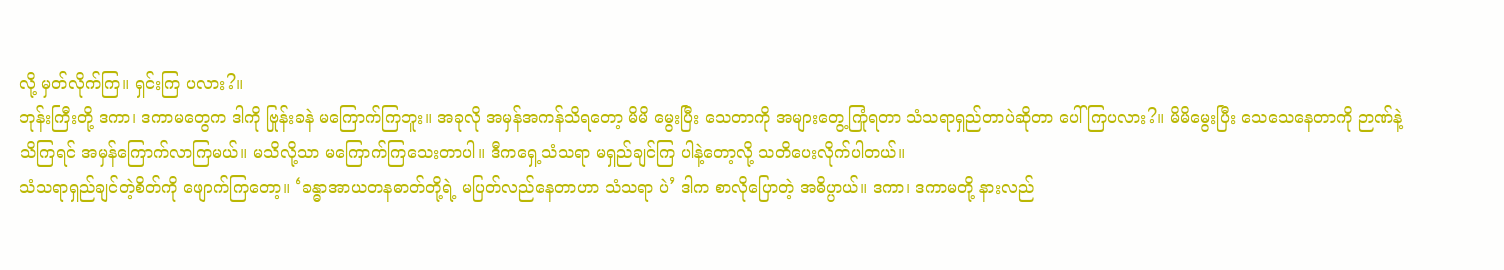လို့ မှတ်လိုက်ကြ။ ရှင်းကြ ပလား?။
ဘုန်းကြီးတို့ ဒကာ၊ ဒကာမတွေက ဒါကို ဗြုန်းခနဲ မကြောက်ကြဘူး။ အခုလို အမှန်အကန်သိရတော့ မိမိ မွေးပြီး သေတာကို အများတွေ့ကြုံရတာ သံသရာရှည်တာပဲဆိုတာ ပေါ်ကြပလား?။ မိမိမွေးပြီး သေသေနေတာကို ဉာဏ်နဲ့သိကြရင် အမှန်ကြောက်လာကြမယ်။ မသိလို့သာ မကြောက်ကြသေးတာပါ။ ဒီကရှေ့သံသရာ မရှည်ချင်ကြ ပါနဲ့တော့လို့ သတိပေးလိုက်ပါတယ်။
သံသရာရှည်ချင်တဲ့စိတ်ကို ဖျောက်ကြတော့။ ‘ခန္ဓာအာယတနဓာတ်တို့ရဲ့ မပြတ်လည်နေတာဟာ သံသရာ ပဲ’ ဒါက စာလိုပြောတဲ့ အဓိပ္ပာယ်။ ဒကာ၊ ဒကာမတို့ နားလည်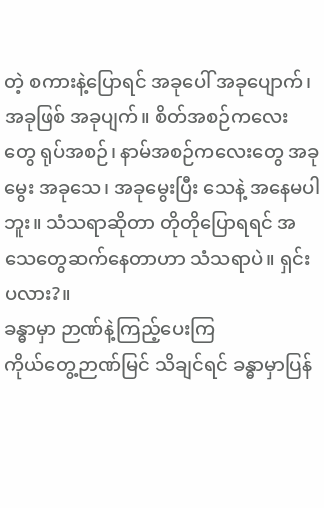တဲ့ စကားနဲ့ပြောရင် အခုပေါ် အခုပျောက်၊ အခုဖြစ် အခုပျက်။ စိတ်အစဉ်ကလေးတွေ ရုပ်အစဉ်၊ နာမ်အစဉ်ကလေးတွေ အခုမွေး အခုသေ၊ အခုမွေးပြီး သေနဲ့ အနေမပါ ဘူး။ သံသရာဆိုတာ တိုတိုပြောရရင် အသေတွေဆက်နေတာဟာ သံသရာပဲ။ ရှင်းပလား?။
ခန္ဓာမှာ ဉာဏ်နဲ့ကြည့်ပေးကြ
ကိုယ်တွေ့ဉာဏ်မြင် သိချင်ရင် ခန္ဓာမှာပြန်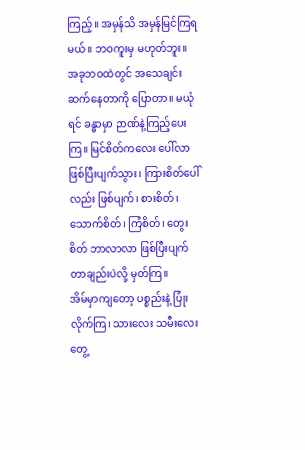ကြည့်။ အမှန်သိ အမှန်မြင်ကြရမယ်။ ဘဝကူးမှ မဟုတ်ဘူး။ အခုဘဝထဲတွင် အသေချင်း ဆက်နေတာကို ပြောတာ။ မယုံရင် ခန္ဓာမှာ ဉာဏ်နဲ့ကြည့်ပေးကြ။ မြင်စိတ်ကလေး ပေါ်လာ ဖြစ်ပြီးပျက်သွား၊ ကြားစိတ်ပေါ်လည်း ဖြစ်ပျက်၊ စားစိတ်၊ သောက်စိတ်၊ ကြံစိတ်၊ တွေးစိတ် ဘာလာလာ ဖြစ်ပြီးပျက်တာချည်းပဲလို့ မှတ်ကြ။
အိမ်မှာကျတော့ ပစ္စည်းနဲ့ ပြုံးလိုက်ကြ၊ သားလေး သမီးလေးတွေ့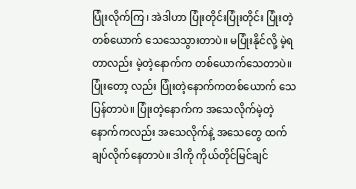ပြုံးလိုက်ကြ၊ အဲဒါဟာ ပြုံးတိုင်းပြုံးတိုင်း ပြုံးတဲ့တစ်ယောက် သေသေသွားတာပဲ။ မပြုံးနိုင်လို့ မဲ့ရတာလည်း မဲ့တဲ့နောက်က တစ်ယောက်သေတာပဲ။ ပြုံးတော့ လည်း ပြုံးတဲ့နောက်ကတစ်ယောက် သေပြန်တာပဲ။ ပြုံးတဲ့နောက်က အသေလိုက်မဲ့တဲ့ နောက်ကလည်း အသေလိုက်နဲ့ အသေတွေ ထက်ချပ်လိုက်နေတာပဲ။ ဒါကို ကိုယ်တိုင်မြင်ချင်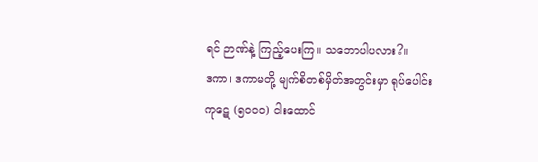ရင် ဉာဏ်နဲ့ ကြည့်ပေးကြ။ သဘောပါပလား?။
ဒကာ၊ ဒကာမတို့ မျက်စိတစ်မှိတ်အတွင်းမှာ ရုပ်ပေါင်း ကုဋေ (၅၀၀၀) ငါးထောင်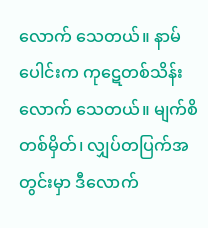လောက် သေတယ်။ နာမ်ပေါင်းက ကုဋေတစ်သိန်းလောက် သေတယ်။ မျက်စိတစ်မှိတ်၊ လျှပ်တပြက်အတွင်းမှာ ဒီလောက်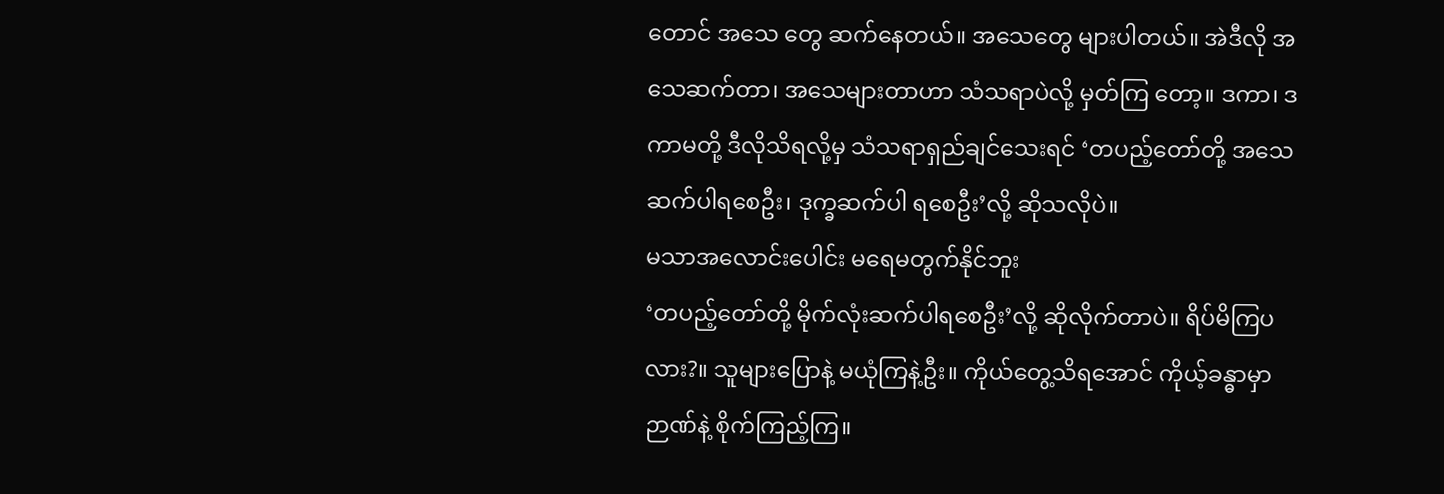တောင် အသေ တွေ ဆက်နေတယ်။ အသေတွေ များပါတယ်။ အဲဒီလို အသေဆက်တာ၊ အသေများတာဟာ သံသရာပဲလို့ မှတ်ကြ တော့။ ဒကာ၊ ဒကာမတို့ ဒီလိုသိရလို့မှ သံသရာရှည်ချင်သေးရင် ‘တပည့်တော်တို့ အသေဆက်ပါရစေဦး၊ ဒုက္ခဆက်ပါ ရစေဦး’လို့ ဆိုသလိုပဲ။
မသာအလောင်းပေါင်း မရေမတွက်နိုင်ဘူး
‘တပည့်တော်တို့ မိုက်လုံးဆက်ပါရစေဦး’လို့ ဆိုလိုက်တာပဲ။ ရိပ်မိကြပလား?။ သူများပြောနဲ့ မယုံကြနဲ့ဦး။ ကိုယ်တွေ့သိရအောင် ကိုယ့်ခန္ဓာမှာ ဉာဏ်နဲ့ စိုက်ကြည့်ကြ။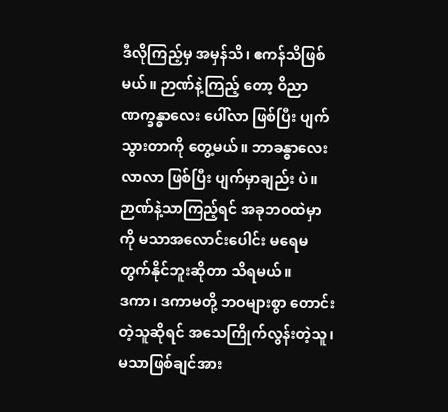ဒီလိုကြည့်မှ အမှန်သိ၊ ဧကန်သိဖြစ်မယ်။ ဉာဏ်နဲ့ကြည့် တော့ ဝိညာဏက္ခန္ဓာလေး ပေါ်လာ ဖြစ်ပြီး ပျက်သွားတာကို တွေ့မယ်။ ဘာခန္ဓာလေးလာလာ ဖြစ်ပြီး ပျက်မှာချည်း ပဲ။ ဉာဏ်နဲ့သာကြည့်ရင် အခုဘဝထဲမှာကို မသာအလောင်းပေါင်း မရေမတွက်နိုင်ဘူးဆိုတာ သိရမယ်။
ဒကာ၊ ဒကာမတို့ ဘဝများစွာ တောင်းတဲ့သူဆိုရင် အသေကြိုက်လွန်းတဲ့သူ၊ မသာဖြစ်ချင်အား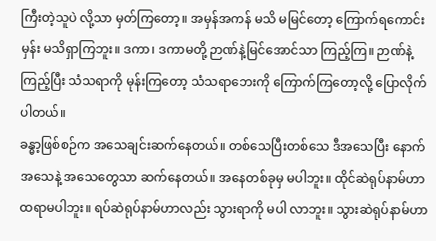ကြီးတဲ့သူပဲ လို့သာ မှတ်ကြတော့။ အမှန်အကန် မသိ မမြင်တော့ ကြောက်ရကောင်းမှန်း မသိရှာကြဘူး။ ဒကာ၊ ဒကာမတို့ ဉာဏ်နဲ့မြင်အောင်သာ ကြည့်ကြ။ ဉာဏ်နဲ့ကြည့်ပြီး သံသရာကို မုန်းကြတော့ သံသရာဘေးကို ကြောက်ကြတော့လို့ ပြောလိုက်ပါတယ်။
ခန္ဓာ့ဖြစ်စဉ်က အသေချင်းဆက်နေတယ်။ တစ်သေပြီးတစ်သေ ဒီအသေပြီး နောက်အသေနဲ့ အသေတွေသာ ဆက်နေတယ်။ အနေတစ်ခုမှ မပါဘူး။ ထိုင်ဆဲရုပ်နာမ်ဟာ ထရာမပါဘူး။ ရပ်ဆဲရုပ်နာမ်ဟာလည်း သွားရာကို မပါ လာဘူး။ သွားဆဲရုပ်နာမ်ဟာ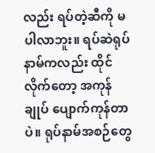လည်း ရပ်တဲ့ဆီကို မပါလာဘူး။ ရပ်ဆဲရုပ်နာမ်ကလည်း ထိုင်လိုက်တော့ အကုန်ချုပ် ပျောက်ကုန်တာပဲ။ ရုပ်နာမ်အစဉ်တွေ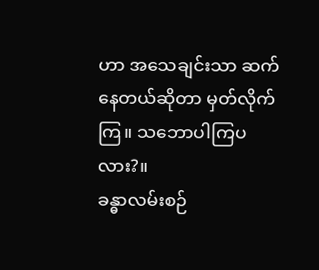ဟာ အသေချင်းသာ ဆက်နေတယ်ဆိုတာ မှတ်လိုက်ကြ။ သဘောပါကြပလား?။
ခန္ဓာလမ်းစဉ်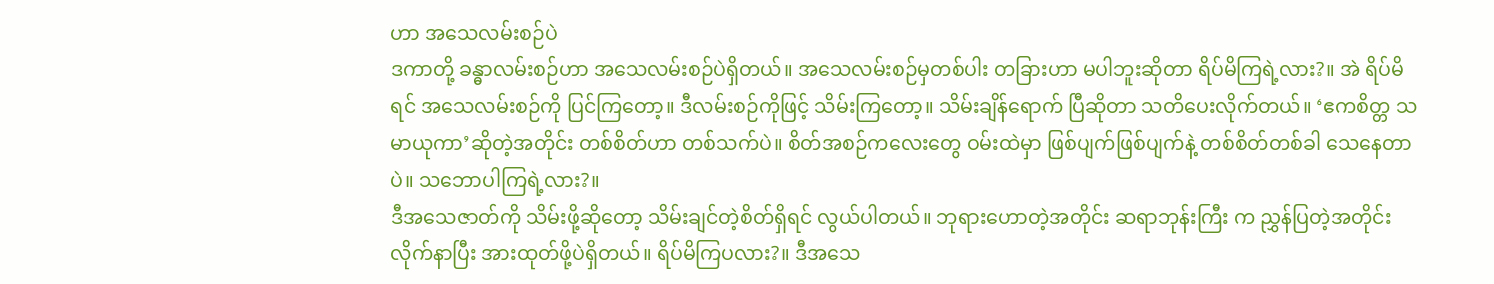ဟာ အသေလမ်းစဉ်ပဲ
ဒကာတို့ ခန္ဓာလမ်းစဉ်ဟာ အသေလမ်းစဉ်ပဲရှိတယ်။ အသေလမ်းစဉ်မှတစ်ပါး တခြားဟာ မပါဘူးဆိုတာ ရိပ်မိကြရဲ့လား?။ အဲ ရိပ်မိရင် အသေလမ်းစဉ်ကို ပြင်ကြတော့။ ဒီလမ်းစဉ်ကိုဖြင့် သိမ်းကြတော့။ သိမ်းချိန်ရောက် ပြီဆိုတာ သတိပေးလိုက်တယ်။ ‘ဧကစိတ္တ သမာယုကာ’ဆိုတဲ့အတိုင်း တစ်စိတ်ဟာ တစ်သက်ပဲ။ စိတ်အစဉ်ကလေးတွေ ဝမ်းထဲမှာ ဖြစ်ပျက်ဖြစ်ပျက်နဲ့ တစ်စိတ်တစ်ခါ သေနေတာပဲ။ သဘောပါကြရဲ့လား?။
ဒီအသေဇာတ်ကို သိမ်းဖို့ဆိုတော့ သိမ်းချင်တဲ့စိတ်ရှိရင် လွယ်ပါတယ်။ ဘုရားဟောတဲ့အတိုင်း ဆရာဘုန်းကြီး က ညွှန်ပြတဲ့အတိုင်း လိုက်နာပြီး အားထုတ်ဖို့ပဲရှိတယ်။ ရိပ်မိကြပလား?။ ဒီအသေ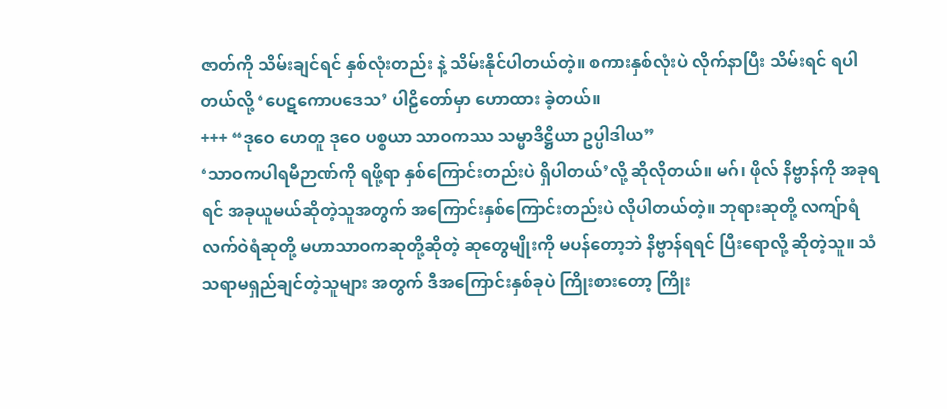ဇာတ်ကို သိမ်းချင်ရင် နှစ်လုံးတည်း နဲ့ သိမ်းနိုင်ပါတယ်တဲ့။ စကားနှစ်လုံးပဲ လိုက်နာပြီး သိမ်းရင် ရပါတယ်လို့ ‘ပေဋကောပဒေသ’ ပါဠိတော်မှာ ဟောထား ခဲ့တယ်။
+++ “ဒုဝေ ဟေတူ ဒုဝေ ပစ္စယာ သာဝကဿ သမ္မာဒိဋ္ဌိယာ ဥပ္ပါဒါယ”
‘သာဝကပါရမီဉာဏ်ကို ရဖို့ရာ နှစ်ကြောင်းတည်းပဲ ရှိပါတယ်’လို့ ဆိုလိုတယ်။ မဂ်၊ ဖိုလ် နိဗ္ဗာန်ကို အခုရရင် အခုယူမယ်ဆိုတဲ့သူအတွက် အကြောင်းနှစ်ကြောင်းတည်းပဲ လိုပါတယ်တဲ့။ ဘုရားဆုတို့ လကျ်ာရံ လက်ဝဲရံဆုတို့ မဟာသာဝကဆုတို့ဆိုတဲ့ ဆုတွေမျိုးကို မပန်တော့ဘဲ နိဗ္ဗာန်ရရင် ပြီးရောလို့ ဆိုတဲ့သူ။ သံသရာမရှည်ချင်တဲ့သူများ အတွက် ဒီအကြောင်းနှစ်ခုပဲ ကြိုးစားတော့ ကြိုး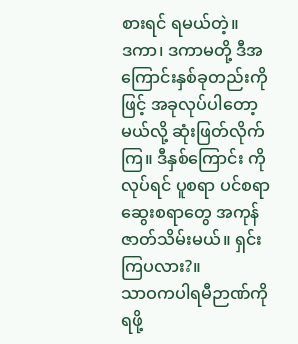စားရင် ရမယ်တဲ့။
ဒကာ၊ ဒကာမတို့ ဒီအကြောင်းနှစ်ခုတည်းကိုဖြင့် အခုလုပ်ပါတော့မယ်လို့ ဆုံးဖြတ်လိုက်ကြ။ ဒီနှစ်ကြောင်း ကိုလုပ်ရင် ပူစရာ ပင်စရာ ဆွေးစရာတွေ အကုန် ဇာတ်သိမ်းမယ်။ ရှင်းကြပလား?။
သာဝကပါရမီဉာဏ်ကို ရဖို့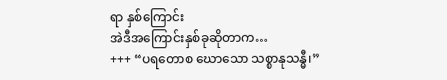ရာ နှစ်ကြောင်း
အဲဒီအကြောင်းနှစ်ခုဆိုတာက…
+++ “ပရတောစ ဃောသော သစ္စာနုသန္ဓီ၊”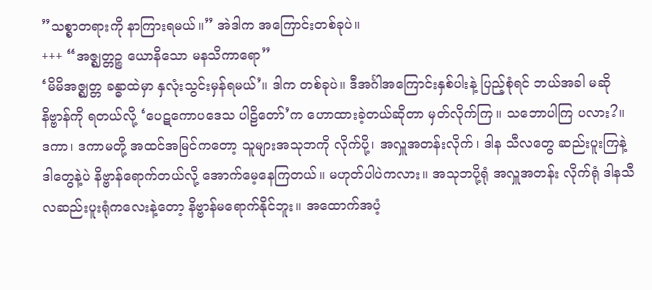”သစ္စာတရားကို နာကြားရမယ်။” အဲဒါက အကြောင်းတစ်ခုပဲ။
+++ “အဇ္ဈတ္တဉ္စ ယောနိသော မနသိကာရော”
‘မိမိအဇ္ဈတ္တ ခန္ဓာထဲမှာ နှလုံးသွင်းမှန်ရမယ်’။ ဒါက တစ်ခုပဲ။ ဒီအင်္ဂါအကြောင်းနှစ်ပါးနဲ့ ပြည့်စုံရင် ဘယ်အခါ မဆို နိဗ္ဗာန်ကို ရတယ်လို့ ‘ပေဋကောပဒေသ ပါဠိတော်’က ဟောထားခဲ့တယ်ဆိုတာ မှတ်လိုက်ကြ။ သဘောပါကြ ပလား?။
ဒကာ၊ ဒကာမတို့ အထင်အမြင်ကတော့ သူများအသုဘကို လိုက်ပို့၊ အလှူအတန်းလိုက်၊ ဒါန သီလတွေ ဆည်းပူးကြနဲ့ ဒါတွေနဲ့ပဲ နိဗ္ဗာန်ရောက်တယ်လို့ အောက်မေ့နေကြတယ်။ မဟုတ်ပါပဲကလား။ အသုဘပို့ရုံ အလှူအတန်း လိုက်ရုံ ဒါနသီလဆည်းပူးရုံကလေးနဲ့တော့ နိဗ္ဗာန်မရောက်နိုင်ဘူး။ အထောက်အပံ့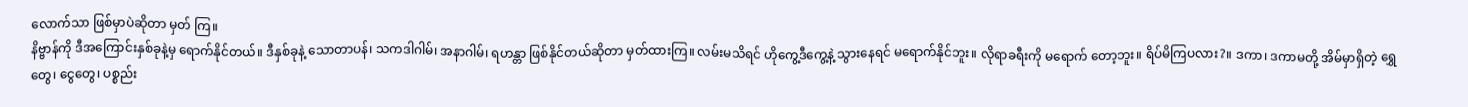လောက်သာ ဖြစ်မှာပဲဆိုတာ မှတ် ကြ။
နိဗ္ဗာန်ကို ဒီအကြောင်းနှစ်ခုနဲ့မှ ရောက်နိုင်တယ်။ ဒီနှစ်ခုနဲ့ သောတာပန်၊ သကဒါဂါမ်၊ အနာဂါမ်၊ ရဟန္တာ ဖြစ်နိုင်တယ်ဆိုတာ မှတ်ထားကြ။ လမ်းမသိရင် ဟိုကွေ့ဒီကွေ့နဲ့ သွားနေရင် မရောက်နိုင်ဘူး။ လိုရာခရီးကို မရောက် တော့ဘူး။ ရိပ်မိကြပလား?။ ဒကာ၊ ဒကာမတို့ အိမ်မှာရှိတဲ့ ရွှေတွေ၊ ငွေတွေ၊ ပစ္စည်း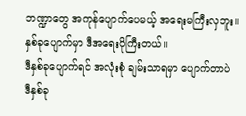ဘဏ္ဍာတွေ အကုန်ပျောက်ပေမယ့် အရေးမကြီးလှဘူး။ နှစ်ခုပျောက်မှာ ဒီအရေးပိုကြီးတယ်။
ဒီနှစ်ခုပျောက်ရင် အလုံးစုံ ချမ်းသာရမှာ ပျောက်တာပဲ
ဒီနှစ်ခု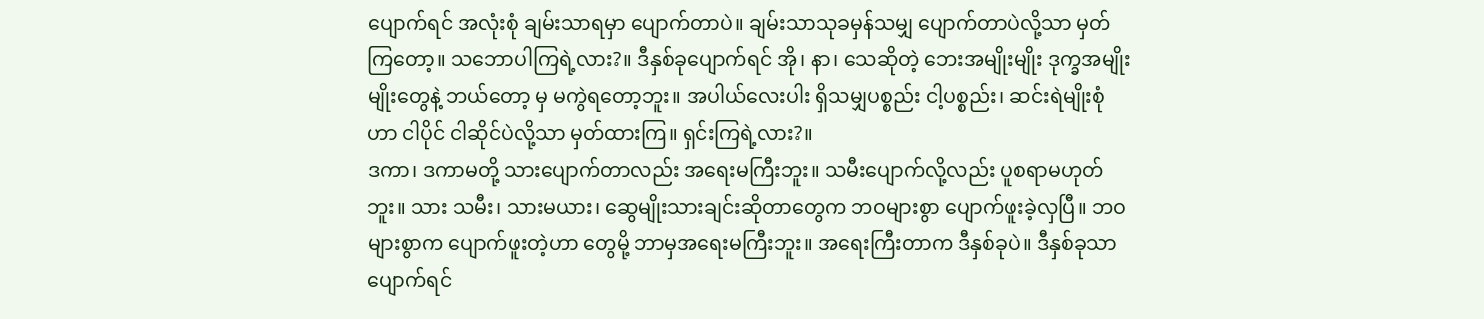ပျောက်ရင် အလုံးစုံ ချမ်းသာရမှာ ပျောက်တာပဲ။ ချမ်းသာသုခမှန်သမျှ ပျောက်တာပဲလို့သာ မှတ် ကြတော့။ သဘောပါကြရဲ့လား?။ ဒီနှစ်ခုပျောက်ရင် အို၊ နာ၊ သေဆိုတဲ့ ဘေးအမျိုးမျိုး ဒုက္ခအမျိုးမျိုးတွေနဲ့ ဘယ်တော့ မှ မကွဲရတော့ဘူး။ အပါယ်လေးပါး ရှိသမျှပစ္စည်း ငါ့ပစ္စည်း၊ ဆင်းရဲမျိုးစုံဟာ ငါပိုင် ငါဆိုင်ပဲလို့သာ မှတ်ထားကြ။ ရှင်းကြရဲ့လား?။
ဒကာ၊ ဒကာမတို့ သားပျောက်တာလည်း အရေးမကြီးဘူး။ သမီးပျောက်လို့လည်း ပူစရာမဟုတ်ဘူး။ သား သမီး၊ သားမယား၊ ဆွေမျိုးသားချင်းဆိုတာတွေက ဘဝများစွာ ပျောက်ဖူးခဲ့လှပြီ။ ဘဝများစွာက ပျောက်ဖူးတဲ့ဟာ တွေမို့ ဘာမှအရေးမကြီးဘူး။ အရေးကြီးတာက ဒီနှစ်ခုပဲ။ ဒီနှစ်ခုသာ ပျောက်ရင်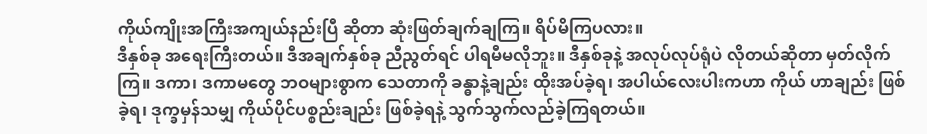ကိုယ်ကျိုးအကြီးအကျယ်နည်းပြီ ဆိုတာ ဆုံးဖြတ်ချက်ချကြ။ ရိပ်မိကြပလား။
ဒီနှစ်ခု အရေးကြီးတယ်။ ဒီအချက်နှစ်ခု ညီညွတ်ရင် ပါရမီမလိုဘူး။ ဒီနှစ်ခုနဲ့ အလုပ်လုပ်ရုံပဲ လိုတယ်ဆိုတာ မှတ်လိုက်ကြ။ ဒကာ၊ ဒကာမတွေ ဘဝများစွာက သေတာကို ခန္ဓာနဲ့ချည်း ထိုးအပ်ခဲ့ရ၊ အပါယ်လေးပါးကဟာ ကိုယ် ဟာချည်း ဖြစ်ခဲ့ရ၊ ဒုက္ခမှန်သမျှ ကိုယ်ပိုင်ပစ္စည်းချည်း ဖြစ်ခဲ့ရနဲ့ သွက်သွက်လည်ခဲ့ကြရတယ်။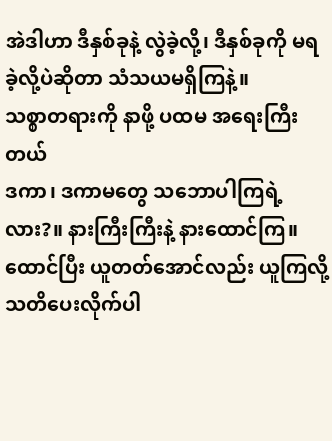အဲဒါဟာ ဒီနှစ်ခုနဲ့ လွဲခဲ့လို့၊ ဒီနှစ်ခုကို မရခဲ့လို့ပဲဆိုတာ သံသယမရှိကြနဲ့။
သစ္စာတရားကို နာဖို့ ပထမ အရေးကြီးတယ်
ဒကာ၊ ဒကာမတွေ သဘောပါကြရဲ့လား?။ နားကြီးကြီးနဲ့ နားထောင်ကြ။ ထောင်ပြီး ယူတတ်အောင်လည်း ယူကြလို့ သတိပေးလိုက်ပါ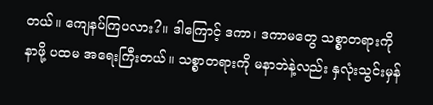တယ်။ ကျေနပ်ကြပလား?။ ဒါကြောင့် ဒကာ၊ ဒကာမတွေ သစ္စာတရားကို နာဖို့ ပထမ အရေးကြီးတယ်။ သစ္စာတရားကို မနာဘဲနဲ့လည်း နှလုံးသွင်းမှန်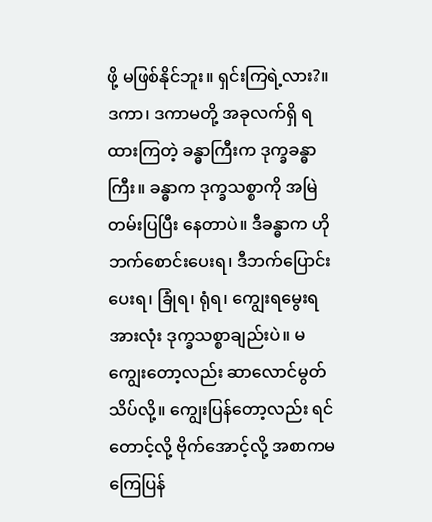ဖို့ မဖြစ်နိုင်ဘူး။ ရှင်းကြရဲ့လား?။
ဒကာ၊ ဒကာမတို့ အခုလက်ရှိ ရထားကြတဲ့ ခန္ဓာကြီးက ဒုက္ခခန္ဓာကြီး။ ခန္ဓာက ဒုက္ခသစ္စာကို အမြဲတမ်းပြပြီး နေတာပဲ။ ဒီခန္ဓာက ဟိုဘက်စောင်းပေးရ၊ ဒီဘက်ပြောင်းပေးရ၊ ခြုံရ၊ ရုံရ၊ ကျွေးရမွေးရ အားလုံး ဒုက္ခသစ္စာချည်းပဲ။ မကျွေးတော့လည်း ဆာလောင်မွတ်သိပ်လို့။ ကျွေးပြန်တော့လည်း ရင်တောင့်လို့ ဗိုက်အောင့်လို့ အစာကမကြေပြန်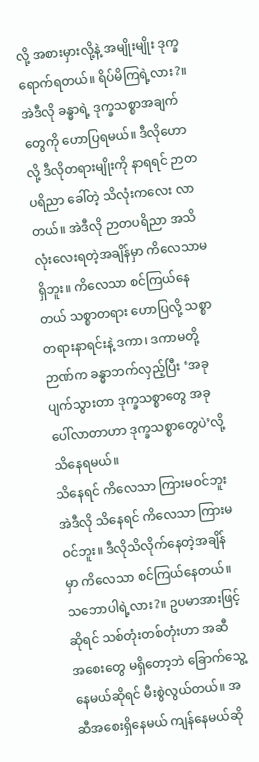လို့ အစားမှားလို့နဲ့ အမျိုးမျိုး ဒုက္ခရောက်ရတယ်။ ရိပ်မိကြရဲ့လား?။
အဲဒီလို ခန္ဓာရဲ့ ဒုက္ခသစ္စာအချက်တွေကို ဟောပြရမယ်။ ဒီလိုဟောလို့ ဒီလိုတရားမျိုးကို နာရရင် ဉာတပရိညာ ခေါ်တဲ့ သိလုံးကလေး လာတယ်။ အဲဒီလို ဉာတပရိညာ အသိလုံးလေးရတဲ့အချိန်မှာ ကိလေသာမရှိဘူး။ ကိလေသာ စင်ကြယ်နေတယ် သစ္စာတရား ဟောပြလို့ သစ္စာတရားနာရင်းနဲ့ ဒကာ၊ ဒကာမတို့ဉာဏ်က ခန္ဓာဘက်လှည့်ပြီး ‘အခု ပျက်သွားတာ ဒုက္ခသစ္စာတွေ အခုပေါ်လာတာဟာ ဒုက္ခသစ္စာတွေပဲ’လို့ သိနေရမယ်။
သိနေရင် ကိလေသာ ကြားမဝင်ဘူး
အဲဒီလို သိနေရင် ကိလေသာ ကြားမဝင်ဘူး။ ဒီလိုသိလိုက်နေတဲ့အချိန်မှာ ကိလေသာ စင်ကြယ်နေတယ်။ သဘောပါရဲ့လား?။ ဥပမာအားဖြင့်ဆိုရင် သစ်တုံးတစ်တုံးဟာ အဆီ အစေးတွေ မရှိတော့ဘဲ ခြောက်သွေ့နေမယ်ဆိုရင် မီးစွဲလွယ်တယ်။ အဆီအစေးရှိနေမယ် ကျန်နေမယ်ဆို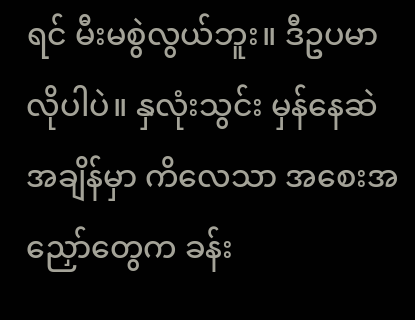ရင် မီးမစွဲလွယ်ဘူး။ ဒီဥပမာလိုပါပဲ။ နှလုံးသွင်း မှန်နေဆဲ အချိန်မှာ ကိလေသာ အစေးအညှော်တွေက ခန်း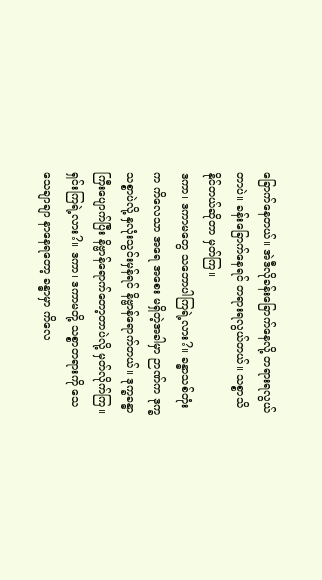ခြောက်နေတယ်။ အဲဒီလိုခန်းခြောက်နေလို့ တရားရလွယ်တာပဲ။ ခန်းခြောက်နေရင် တရားရလွယ်တယ်။ သစ္စာသိနိုင်တယ်ဆိုတာ မှတ်ကြ။
ဒကာ၊ ဒကာမတွေ သဘောပါကြရဲ့လား?။ ခန္ဓာသစ်တုံးက ကိလေသာ အရေ အစေး မရှိတဲ့အခါမှာ ဉာဏ်က ဒုက္ခသစ္စာပဲလို့ နှလုံးသွင်းမှန်ရင် နိဗ္ဗာန်ရောက်တယ်။ ဒုက္ခခန္ဓာကြီးပျောက်ပြီး နိဗ္ဗာန်ရောက်တော့တာပဲလို့ မှတ်လိုက်ကြ။ ရှင်းကြရဲ့လား?။ ဒကာ၊ ဒကာမတို့ သစ္စာတရားကို သေသေချာချာ နာနေရတော့ ခန္ဓာမှာ ကိလေ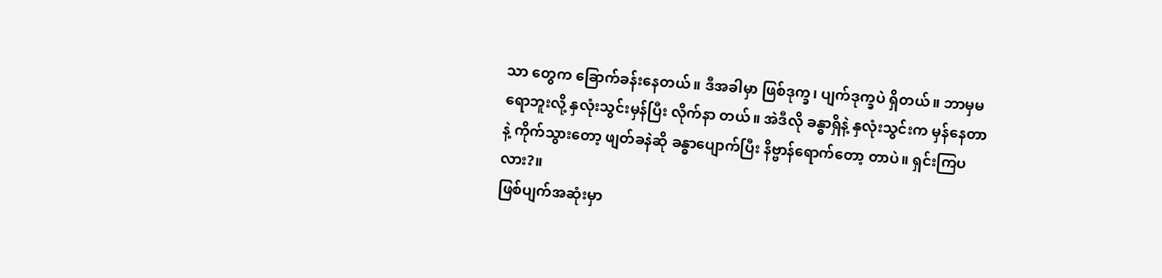သာ တွေက ခြောက်ခန်းနေတယ်။ ဒီအခါမှာ ဖြစ်ဒုက္ခ၊ ပျက်ဒုက္ခပဲ ရှိတယ်။ ဘာမှမရောဘူးလို့ နှလုံးသွင်းမှန်ပြီး လိုက်နာ တယ်။ အဲဒီလို ခန္ဓာရှိနဲ့ နှလုံးသွင်းက မှန်နေတာနဲ့ ကိုက်သွားတော့ ဖျတ်ခနဲဆို ခန္ဓာပျောက်ပြီး နိဗ္ဗာန်ရောက်တော့ တာပဲ။ ရှင်းကြပလား?။
ဖြစ်ပျက်အဆုံးမှာ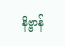နိဗ္ဗာန်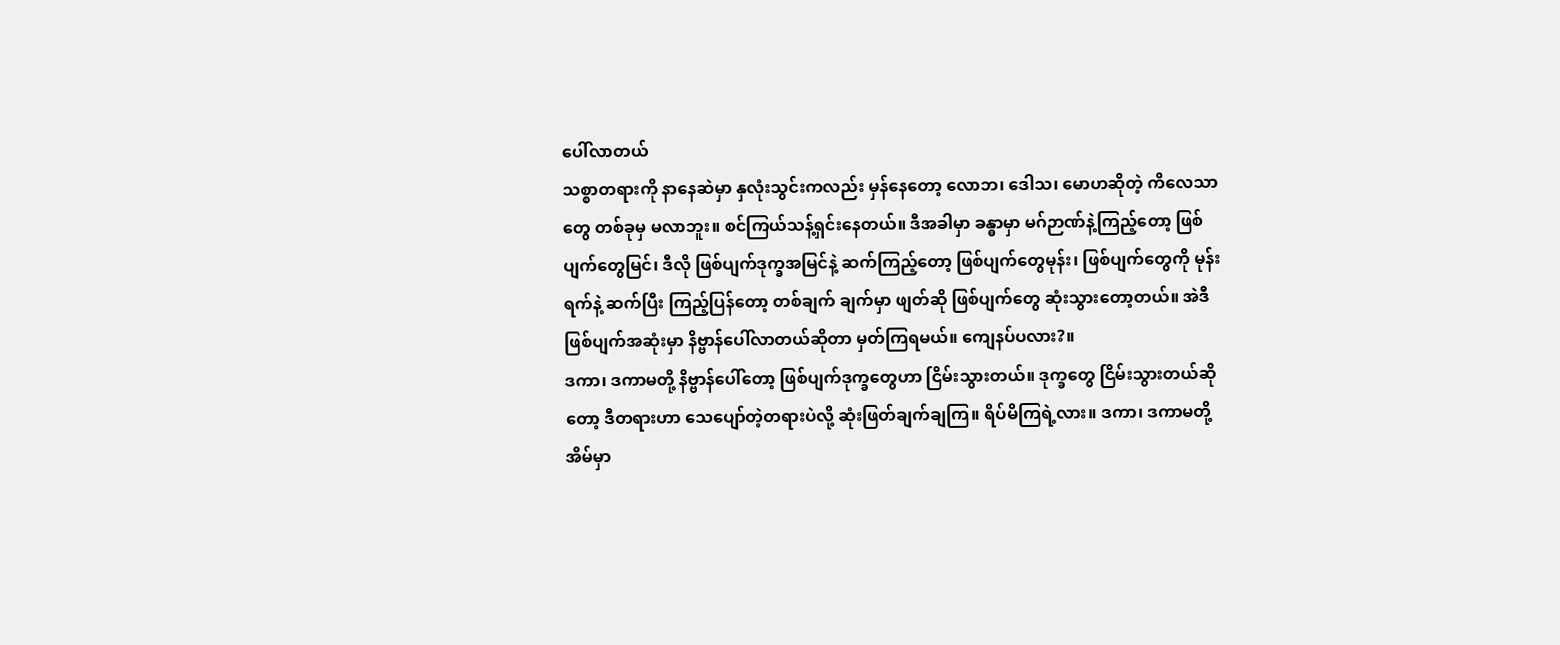ပေါ်လာတယ်
သစ္စာတရားကို နာနေဆဲမှာ နှလုံးသွင်းကလည်း မှန်နေတော့ လောဘ၊ ဒေါသ၊ မောဟဆိုတဲ့ ကိလေသာတွေ တစ်ခုမှ မလာဘူး။ စင်ကြယ်သန့်ရှင်းနေတယ်။ ဒီအခါမှာ ခန္ဓာမှာ မဂ်ဉာဏ်နဲ့ကြည့်တော့ ဖြစ်ပျက်တွေမြင်၊ ဒီလို ဖြစ်ပျက်ဒုက္ခအမြင်နဲ့ ဆက်ကြည့်တော့ ဖြစ်ပျက်တွေမုန်း၊ ဖြစ်ပျက်တွေကို မုန်းရက်နဲ့ ဆက်ပြီး ကြည့်ပြန်တော့ တစ်ချက် ချက်မှာ ဖျတ်ဆို ဖြစ်ပျက်တွေ ဆုံးသွားတော့တယ်။ အဲဒီဖြစ်ပျက်အဆုံးမှာ နိဗ္ဗာန်ပေါ်လာတယ်ဆိုတာ မှတ်ကြရမယ်။ ကျေနပ်ပလား?။
ဒကာ၊ ဒကာမတို့ နိဗ္ဗာန်ပေါ်တော့ ဖြစ်ပျက်ဒုက္ခတွေဟာ ငြိမ်းသွားတယ်။ ဒုက္ခတွေ ငြိမ်းသွားတယ်ဆိုတော့ ဒီတရားဟာ သေပျော်တဲ့တရားပဲလို့ ဆုံးဖြတ်ချက်ချကြ။ ရိပ်မိကြရဲ့လား။ ဒကာ၊ ဒကာမတို့ အိမ်မှာ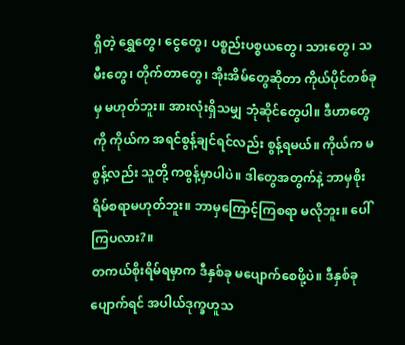ရှိတဲ့ ရွှေတွေ၊ ငွေတွေ၊ ပစ္စည်းပစ္စယတွေ၊ သားတွေ၊ သမီးတွေ၊ တိုက်တာတွေ၊ အိုးအိမ်တွေဆိုတာ ကိုယ်ပိုင်တစ်ခုမှ မဟုတ်ဘူး။ အားလုံးရှိသမျှ ဘုံဆိုင်တွေပါ။ ဒီဟာတွေကို ကိုယ်က အရင်စွန့်ချင်ရင်လည်း စွန့်ရမယ်။ ကိုယ်က မစွန့်လည်း သူတို့ ကစွန့်မှာပါပဲ။ ဒါတွေအတွက်နဲ့ ဘာမှစိုးရိမ်စရာမဟုတ်ဘူး။ ဘာမှကြောင့်ကြစရာ မလိုဘူး။ ပေါ်ကြပလား?။
တကယ်စိုးရိမ်ရမှာက ဒီနှစ်ခု မပျောက်စေဖို့ပဲ။ ဒီနှစ်ခုပျောက်ရင် အပါယ်ဒုက္ခဟူသ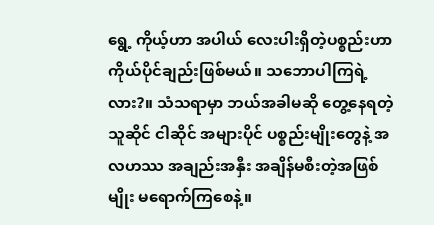ရွေ့ ကိုယ့်ဟာ အပါယ် လေးပါးရှိတဲ့ပစ္စည်းဟာ ကိုယ်ပိုင်ချည်းဖြစ်မယ်။ သဘောပါကြရဲ့လား?။ သံသရာမှာ ဘယ်အခါမဆို တွေ့နေရတဲ့ သူဆိုင် ငါဆိုင် အများပိုင် ပစ္စည်းမျိုးတွေနဲ့ အလဟဿ အချည်းအနှီး အချိန်မစီးတဲ့အဖြစ်မျိုး မရောက်ကြစေနဲ့။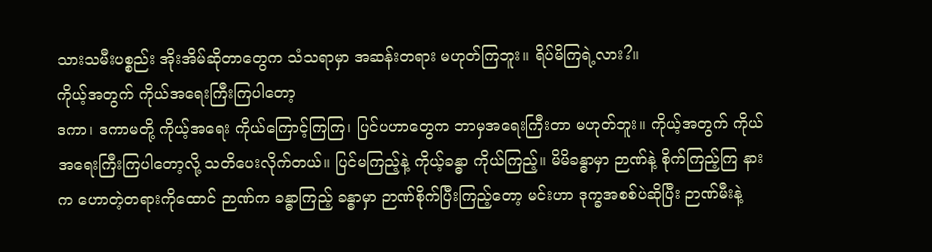သားသမီးပစ္စည်း အိုးအိမ်ဆိုတာတွေက သံသရာမှာ အဆန်းတရား မဟုတ်ကြဘူး။ ရိပ်မိကြရဲ့လား?။
ကိုယ့်အတွက် ကိုယ်အရေးကြီးကြပါတော့
ဒကာ၊ ဒကာမတို့ ကိုယ့်အရေး ကိုယ်ကြောင့်ကြကြ၊ ပြင်ပဟာတွေက ဘာမှအရေးကြီးတာ မဟုတ်ဘူး။ ကိုယ့်အတွက် ကိုယ်အရေးကြီးကြပါတော့လို့ သတိပေးလိုက်တယ်။ ပြင်မကြည့်နဲ့ ကိုယ့်ခန္ဓာ ကိုယ်ကြည့်။ မိမိခန္ဓာမှာ ဉာဏ်နဲ့ စိုက်ကြည့်ကြ နားက ဟောတဲ့တရားကိုထောင် ဉာဏ်က ခန္ဓာကြည့် ခန္ဓာမှာ ဉာဏ်စိုက်ပြီးကြည့်တော့ မင်းဟာ ဒုက္ခအစစ်ပဲဆိုပြီး ဉာဏ်မီးနဲ့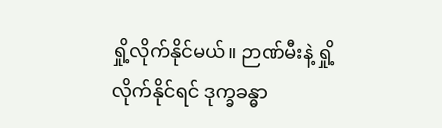ရှို့လိုက်နိုင်မယ်။ ဉာဏ်မီးနဲ့ ရှို့လိုက်နိုင်ရင် ဒုက္ခခန္ဓာ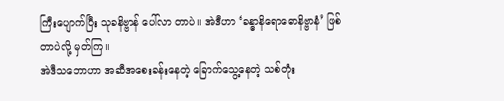ကြီးပျောက်ပြီး သုခနိဗ္ဗာန် ပေါ်လာ တာပဲ။ အဲဒီဟာ ‘ခန္ဓာနိရောဓောနိဗ္ဗာနံ’ ဖြစ်တာပဲလို့ မှတ်ကြ။
အဲဒီသဘောဟာ အဆီအစေးခန်းနေတဲ့ ခြောက်သွေ့နေတဲ့ သစ်တုံး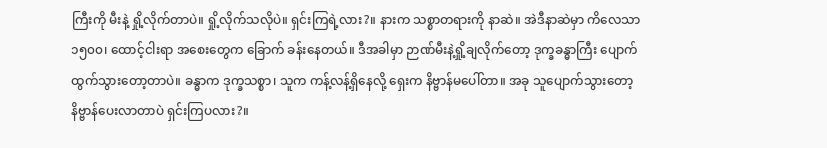ကြီးကို မီးနဲ့ ရှို့လိုက်တာပဲ။ ရှို့လိုက်သလိုပဲ။ ရှင်းကြရဲ့လား?။ နားက သစ္စာတရားကို နာဆဲ။ အဲဒီနာဆဲမှာ ကိလေသာ ၁၅၀၀၊ ထောင့်ငါးရာ အစေးတွေက ခြောက် ခန်းနေတယ်။ ဒီအခါမှာ ဉာဏ်မီးနဲ့ရှို့ချလိုက်တော့ ဒုက္ခခန္ဓာကြီး ပျောက်ထွက်သွားတော့တာပဲ။ ခန္ဓာက ဒုက္ခသစ္စာ၊ သူက ကန့်လန့်ရှိနေလို့ ရှေးက နိဗ္ဗာန်မပေါ်တာ။ အခု သူပျောက်သွားတော့ နိဗ္ဗာန်ပေးလာတာပဲ ရှင်းကြပလား?။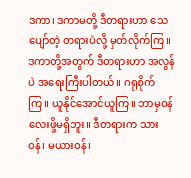ဒကာ၊ ဒကာမတို့ ဒီတရားဟာ သေပျော်တဲ့ တရားပဲလို့ မှတ်လိုက်ကြ။ ဒကာတို့အတွက် ဒီတရားဟာ အလွန်ပဲ အရေးကြီးပါတယ်။ ဂရုစိုက်ကြ။ ယူနိုင်အောင်ယူကြ။ ဘာမှဝန်လေးဖို့မရှိဘူး။ ဒီတရားက သားဝန်၊ မယားဝန်၊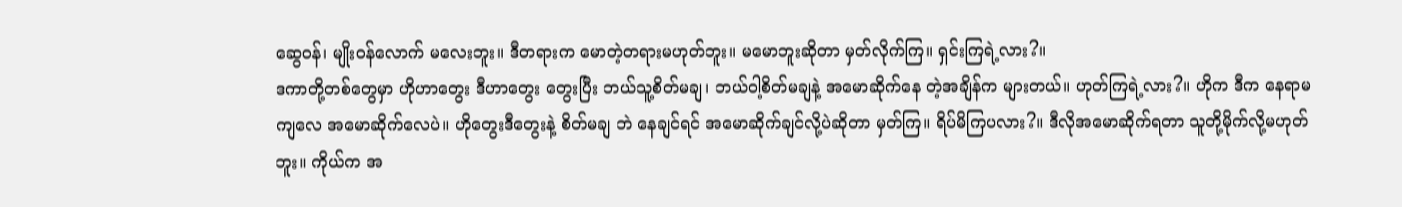ဆွေဝန်၊ မျိုးဝန်လောက် မလေးဘူး။ ဒီတရားက မောတဲ့တရားမဟုတ်ဘူး။ မမောဘူးဆိုတာ မှတ်လိုက်ကြ။ ရှင်းကြရဲ့လား?။
ဒကာတို့တစ်တွေမှာ ဟိုဟာတွေး ဒီဟာတွေး တွေးပြီး ဘယ်သူ့စိတ်မချ၊ ဘယ်ဝါ့စိတ်မချနဲ့ အမောဆိုက်နေ တဲ့အချိန်က များတယ်။ ဟုတ်ကြရဲ့လား?။ ဟိုက ဒီက နေရာမကျလေ အမောဆိုက်လေပဲ။ ဟိုတွေးဒီတွေးနဲ့ စိတ်မချ ဘဲ နေချင်ရင် အမောဆိုက်ချင်လို့ပဲဆိုတာ မှတ်ကြ။ ရိပ်မိကြပလား?။ ဒီလိုအမောဆိုက်ရတာ သူတို့မိုက်လို့မဟုတ်ဘူး။ ကိုယ်က အ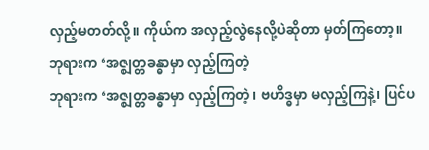လှည့်မတတ်လို့။ ကိုယ်က အလှည့်လွဲနေလို့ပဲဆိုတာ မှတ်ကြတော့။
ဘုရားက ‘အဇ္ဈတ္တခန္ဓာမှာ လှည့်ကြတဲ့
ဘုရားက ‘အဇ္ဈတ္တခန္ဓာမှာ လှည့်ကြတဲ့၊ ဗဟိဒ္ဓမှာ မလှည့်ကြနဲ့၊ ပြင်ပ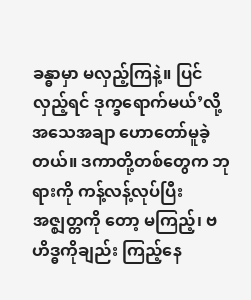ခန္ဓာမှာ မလှည့်ကြနဲ့။ ပြင်လှည့်ရင် ဒုက္ခရောက်မယ်’လို့ အသေအချာ ဟောတော်မူခဲ့တယ်။ ဒကာတို့တစ်တွေက ဘုရားကို ကန့်လန့်လုပ်ပြီး အဇ္ဈတ္တကို တော့ မကြည့်၊ ဗဟိဒ္ဓကိုချည်း ကြည့်နေ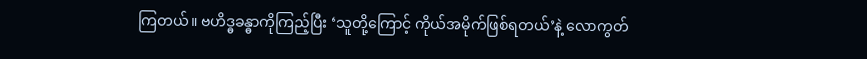ကြတယ်။ ဗဟိဒ္ဓခန္ဓာကိုကြည့်ပြီး ‘သူတို့ကြောင့် ကိုယ်အမိုက်ဖြစ်ရတယ်’နဲ့ လောကွတ်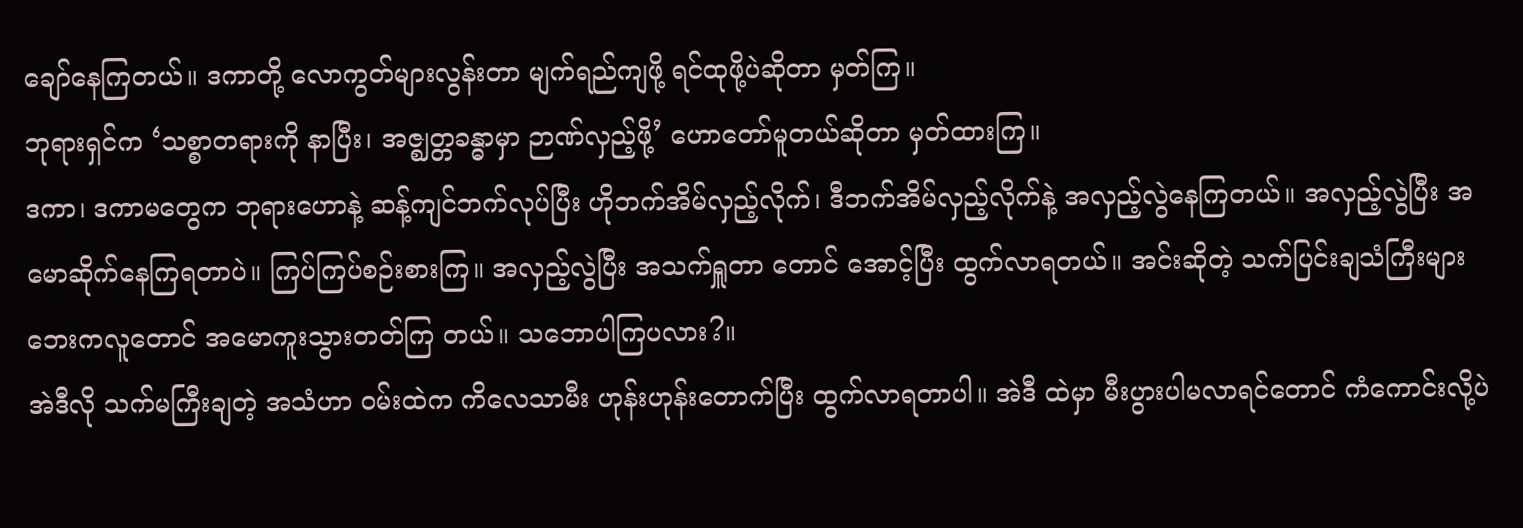ချော်နေကြတယ်။ ဒကာတို့ လောကွတ်များလွန်းတာ မျက်ရည်ကျဖို့ ရင်ထုဖို့ပဲဆိုတာ မှတ်ကြ။
ဘုရားရှင်က ‘သစ္စာတရားကို နာပြီး၊ အဇ္ဈတ္တခန္ဓာမှာ ဉာဏ်လှည့်ဖို့’ ဟောတော်မူတယ်ဆိုတာ မှတ်ထားကြ။
ဒကာ၊ ဒကာမတွေက ဘုရားဟောနဲ့ ဆန့်ကျင်ဘက်လုပ်ပြီး ဟိုဘက်အိမ်လှည့်လိုက်၊ ဒီဘက်အိမ်လှည့်လိုက်နဲ့ အလှည့်လွဲနေကြတယ်။ အလှည့်လွဲပြီး အမောဆိုက်နေကြရတာပဲ။ ကြပ်ကြပ်စဉ်းစားကြ။ အလှည့်လွဲပြီး အသက်ရှူတာ တောင် အောင့်ပြီး ထွက်လာရတယ်။ အင်းဆိုတဲ့ သက်ပြင်းချသံကြီးများ ဘေးကလူတောင် အမောကူးသွားတတ်ကြ တယ်။ သဘောပါကြပလား?။
အဲဒီလို သက်မကြီးချတဲ့ အသံဟာ ဝမ်းထဲက ကိလေသာမီး ဟုန်းဟုန်းတောက်ပြီး ထွက်လာရတာပါ။ အဲဒီ ထဲမှာ မီးပွားပါမလာရင်တောင် ကံကောင်းလို့ပဲ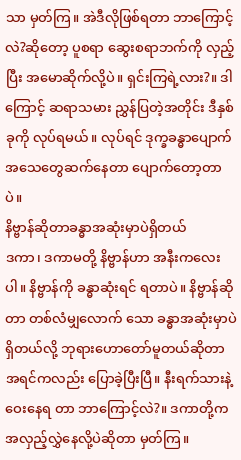သာ မှတ်ကြ။ အဲဒီလိုဖြစ်ရတာ ဘာကြောင့်လဲ?ဆိုတော့ ပူစရာ ဆွေးစရာဘက်ကို လှည့်ပြီး အမောဆိုက်လို့ပဲ။ ရှင်းကြရဲ့လား?။ ဒါကြောင့် ဆရာသမား ညွှန်ပြတဲ့အတိုင်း ဒီနှစ်ခုကို လုပ်ရမယ်။ လုပ်ရင် ဒုက္ခခန္ဓာပျောက် အသေတွေဆက်နေတာ ပျောက်တော့တာပဲ။
နိဗ္ဗာန်ဆိုတာခန္ဓာအဆုံးမှာပဲရှိတယ်
ဒကာ၊ ဒကာမတို့ နိဗ္ဗာန်ဟာ အနီးကလေးပါ။ နိဗ္ဗာန်ကို ခန္ဓာဆုံးရင် ရတာပဲ။ နိဗ္ဗာန်ဆိုတာ တစ်လံမျှလောက် သော ခန္ဓာအဆုံးမှာပဲရှိတယ်လို့ ဘုရားဟောတော်မူတယ်ဆိုတာ အရင်ကလည်း ပြောခဲ့ပြီးပြီ။ နီးရက်သားနဲ့ ဝေးနေရ တာ ဘာကြောင့်လဲ?။ ဒကာတို့က အလှည့်လွှဲနေလို့ပဲဆိုတာ မှတ်ကြ။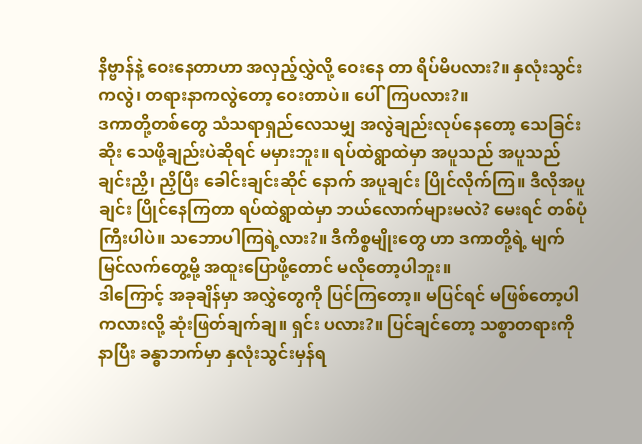နိဗ္ဗာန်နဲ့ ဝေးနေတာဟာ အလှည့်လွှဲလို့ ဝေးနေ တာ ရိပ်မိပလား?။ နှလုံးသွင်းကလွဲ၊ တရားနာကလွဲတော့ ဝေးတာပဲ။ ပေါ်ကြပလား?။
ဒကာတို့တစ်တွေ သံသရာရှည်လေသမျှ အလွဲချည်းလုပ်နေတော့ သေခြင်းဆိုး သေဖို့ချည်းပဲဆိုရင် မမှားဘူး။ ရပ်ထဲရွာထဲမှာ အပူသည် အပူသည်ချင်းညှိ၊ ညှိပြီး ခေါင်းချင်းဆိုင် နောက် အပူချင်း ပြိုင်လိုက်ကြ။ ဒီလိုအပူချင်း ပြိုင်နေကြတာ ရပ်ထဲရွာထဲမှာ ဘယ်လောက်များမလဲ? မေးရင် တစ်ပုံကြီးပါပဲ။ သဘောပါကြရဲ့လား?။ ဒီကိစ္စမျိုးတွေ ဟာ ဒကာတို့ရဲ့ မျက်မြင်လက်တွေ့မို့ အထူးပြောဖို့တောင် မလိုတော့ပါဘူး။
ဒါကြောင့် အခုချိန်မှာ အလွှဲတွေကို ပြင်ကြတော့။ မပြင်ရင် မဖြစ်တော့ပါကလားလို့ ဆုံးဖြတ်ချက်ချ။ ရှင်း ပလား?။ ပြင်ချင်တော့ သစ္စာတရားကို နာပြီး ခန္ဓာဘက်မှာ နှလုံးသွင်းမှန်ရ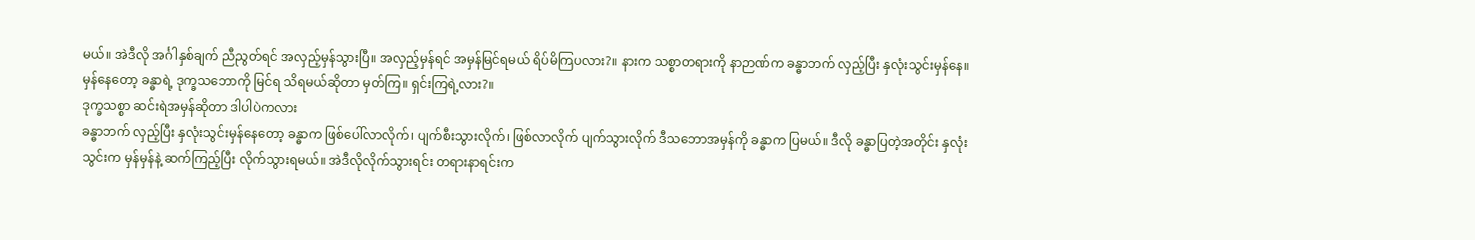မယ်။ အဲဒီလို အင်္ဂါနှစ်ချက် ညီညွတ်ရင် အလှည့်မှန်သွားပြီ။ အလှည့်မှန်ရင် အမှန်မြင်ရမယ် ရိပ်မိကြပလား?။ နားက သစ္စာတရားကို နာဉာဏ်က ခန္ဓာဘက် လှည့်ပြီး နှလုံးသွင်းမှန်နေ။ မှန်နေတော့ ခန္ဓာရဲ့ ဒုက္ခသဘောကို မြင်ရ သိရမယ်ဆိုတာ မှတ်ကြ။ ရှင်းကြရဲ့လား?။
ဒုက္ခသစ္စာ ဆင်းရဲအမှန်ဆိုတာ ဒါပါပဲကလား
ခန္ဓာဘက် လှည့်ပြီး နှလုံးသွင်းမှန်နေတော့ ခန္ဓာက ဖြစ်ပေါ်လာလိုက်၊ ပျက်စီးသွားလိုက်၊ ဖြစ်လာလိုက် ပျက်သွားလိုက် ဒီသဘောအမှန်ကို ခန္ဓာက ပြမယ်။ ဒီလို ခန္ဓာပြတဲ့အတိုင်း နှလုံးသွင်းက မှန်မှန်နဲ့ ဆက်ကြည့်ပြီး လိုက်သွားရမယ်။ အဲဒီလိုလိုက်သွားရင်း တရားနာရင်းက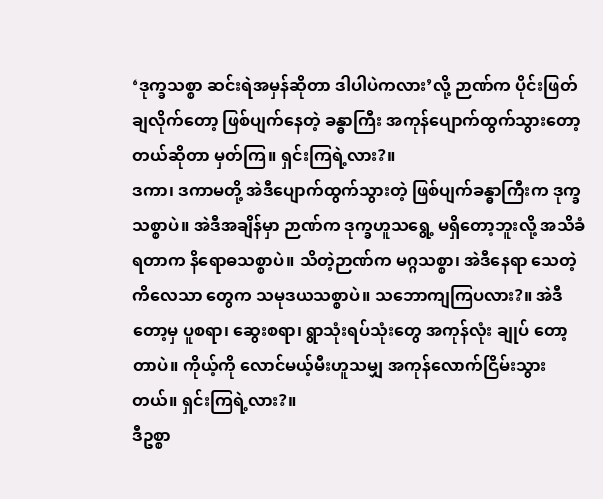‘ဒုက္ခသစ္စာ ဆင်းရဲအမှန်ဆိုတာ ဒါပါပဲကလား’လို့ ဉာဏ်က ပိုင်းဖြတ်ချလိုက်တော့ ဖြစ်ပျက်နေတဲ့ ခန္ဓာကြီး အကုန်ပျောက်ထွက်သွားတော့တယ်ဆိုတာ မှတ်ကြ။ ရှင်းကြရဲ့လား?။
ဒကာ၊ ဒကာမတို့ အဲဒီပျောက်ထွက်သွားတဲ့ ဖြစ်ပျက်ခန္ဓာကြီးက ဒုက္ခသစ္စာပဲ။ အဲဒီအချိန်မှာ ဉာဏ်က ဒုက္ခဟူသရွေ့ မရှိတော့ဘူးလို့ အသိခံရတာက နိရောဓသစ္စာပဲ။ သိတဲ့ဉာဏ်က မဂ္ဂသစ္စာ၊ အဲဒီနေရာ သေတဲ့ ကိလေသာ တွေက သမုဒယသစ္စာပဲ။ သဘောကျကြပလား?။ အဲဒီတော့မှ ပူစရာ၊ ဆွေးစရာ၊ ရွာသုံးရပ်သုံးတွေ အကုန်လုံး ချုပ် တော့တာပဲ။ ကိုယ့်ကို လောင်မယ့်မီးဟူသမျှ အကုန်လောက်ငြိမ်းသွားတယ်။ ရှင်းကြရဲ့လား?။
ဒီဥစ္စာ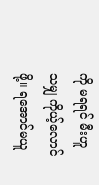ကို မရရင် မီးဟူသမျှ ကိုယ့်လောင်ဖို့။ ရအောင်မယူ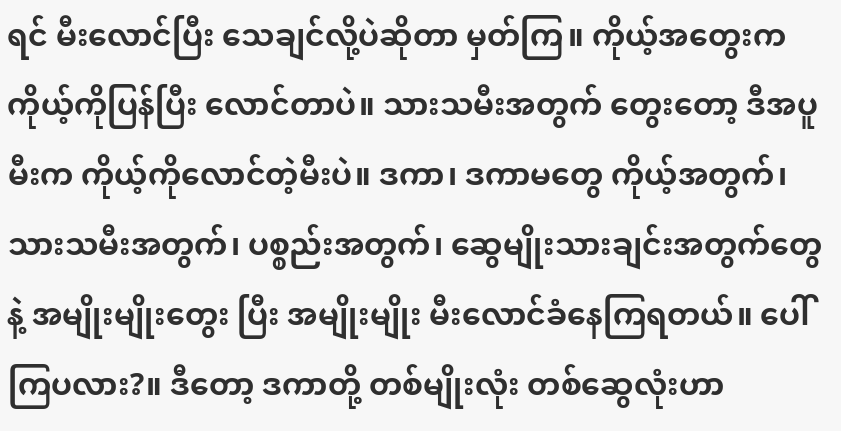ရင် မီးလောင်ပြီး သေချင်လို့ပဲဆိုတာ မှတ်ကြ။ ကိုယ့်အတွေးက ကိုယ့်ကိုပြန်ပြီး လောင်တာပဲ။ သားသမီးအတွက် တွေးတော့ ဒီအပူမီးက ကိုယ့်ကိုလောင်တဲ့မီးပဲ။ ဒကာ၊ ဒကာမတွေ ကိုယ့်အတွက်၊ သားသမီးအတွက်၊ ပစ္စည်းအတွက်၊ ဆွေမျိုးသားချင်းအတွက်တွေနဲ့ အမျိုးမျိုးတွေး ပြီး အမျိုးမျိုး မီးလောင်ခံနေကြရတယ်။ ပေါ်ကြပလား?။ ဒီတော့ ဒကာတို့ တစ်မျိုးလုံး တစ်ဆွေလုံးဟာ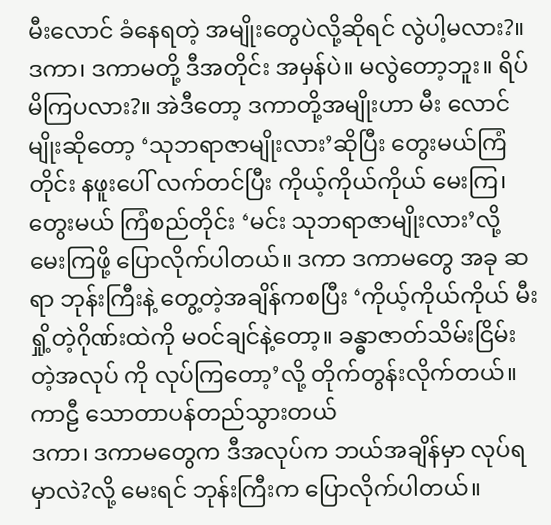မီးလောင် ခံနေရတဲ့ အမျိုးတွေပဲလို့ဆိုရင် လွဲပါ့မလား?။
ဒကာ၊ ဒကာမတို့ ဒီအတိုင်း အမှန်ပဲ။ မလွဲတော့ဘူး။ ရိပ်မိကြပလား?။ အဲဒီတော့ ဒကာတို့အမျိုးဟာ မီး လောင်မျိုးဆိုတော့ ‘သုဘရာဇာမျိုးလား’ဆိုပြီး တွေးမယ်ကြံတိုင်း နဖူးပေါ် လက်တင်ပြီး ကိုယ့်ကိုယ်ကိုယ် မေးကြ၊ တွေးမယ် ကြံစည်တိုင်း ‘မင်း သုဘရာဇာမျိုးလား’လို့ မေးကြဖို့ ပြောလိုက်ပါတယ်။ ဒကာ ဒကာမတွေ အခု ဆရာ ဘုန်းကြီးနဲ့ တွေ့တဲ့အချိန်ကစပြီး ‘ကိုယ့်ကိုယ်ကိုယ် မီးရှို့တဲ့ဂိုဏ်းထဲကို မဝင်ချင်နဲ့တော့။ ခန္ဓာဇာတ်သိမ်းငြိမ်းတဲ့အလုပ် ကို လုပ်ကြတော့’လို့ တိုက်တွန်းလိုက်တယ်။
ကာဠီ သောတာပန်တည်သွားတယ်
ဒကာ၊ ဒကာမတွေက ဒီအလုပ်က ဘယ်အချိန်မှာ လုပ်ရမှာလဲ?လို့ မေးရင် ဘုန်းကြီးက ပြောလိုက်ပါတယ်။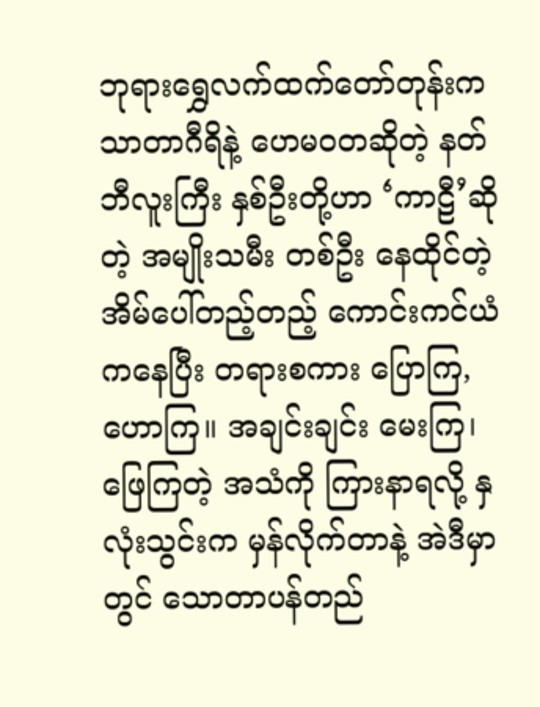ဘုရားရွှေလက်ထက်တော်တုန်းက သာတာဂီရိနဲ့ ဟေမဝတဆိုတဲ့ နတ်ဘီလူးကြီး နှစ်ဦးတို့ဟာ ‘ကာဠီ’ဆိုတဲ့ အမျိုးသမီး တစ်ဦး နေထိုင်တဲ့ အိမ်ပေါ်တည့်တည့် ကောင်းကင်ယံကနေပြီး တရားစကား ပြောကြ, ဟောကြ။ အချင်းချင်း မေးကြ၊ ဖြေကြတဲ့ အသံကို ကြားနာရလို့ နှလုံးသွင်းက မှန်လိုက်တာနဲ့ အဲဒီမှာတွင် သောတာပန်တည်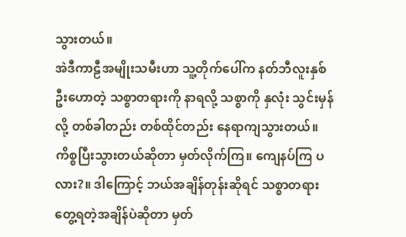သွားတယ်။
အဲဒီကာဠီအမျိုးသမီးဟာ သူ့တိုက်ပေါ်က နတ်ဘီလူးနှစ်ဦးဟောတဲ့ သစ္စာတရားကို နာရလို့ သစ္စာကို နှလုံး သွင်းမှန်လို့ တစ်ခါတည်း တစ်ထိုင်တည်း နေရာကျသွားတယ်။ ကိစ္စပြီးသွားတယ်ဆိုတာ မှတ်လိုက်ကြ။ ကျေနပ်ကြ ပလား?။ ဒါကြောင့် ဘယ်အချိန်တုန်းဆိုရင် သစ္စာတရားတွေ့ရတဲ့အချိန်ပဲဆိုတာ မှတ်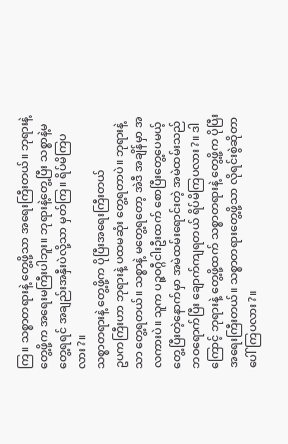ကြ။ သစ္စာတရားနဲ့ တွေ့ဖို့သာ အရေးကြီးတယ်။ ဘုရားနဲ့ တွေ့ဖို့က အရေးမကြီးပါဘူး။ ဘုရားနဲ့တွေ့ပြီး သစ္စာနဲ့မတွေ့ရရင် အချည်းအနှီးပဲလို့သာ မှတ်ကြ။ ရိပ်မိကြပလား?။
သစ္စာတရားနဲ့ တွေ့ဖို့က ပိုပြီးအရေးကြီးတယ်
ဥပကကြီးဟာ ဘုရားနဲ့ ပထမဆုံး တွေ့ရတာပဲ။ ဘုရားနဲ့သာ တွေ့ရတယ်။ သစ္စာနဲ့ မတွေ့ရတော့ အဲဒီ အချိန်မှာ အလကားပဲ။ သူက ပဉ္ဇဝဂ္ဂီငါးဦးထက် စောပြီးတွေ့ပေမယ့် တွေ့ပြီးတဲ့နောက်မှာ အမဲထမ်းရောင်းတဲ့ အမဲထမ်းသည် ဘဝရောက်ပြီး ချောက်ကျရတယ် ရိပ်မိကြပလား?။ ဒါကြောင့် ဘုရားနဲ့ တွေ့ဖို့ထက် သစ္စာတရားနဲ့ တွေ့ဖို့က ပိုပြီးအရေးကြီးတယ်။ သစ္စာတရားတွေ့ဖို့သာ လိုရင်းစွဲဆိုတာ ပေါ်ကြပလား?။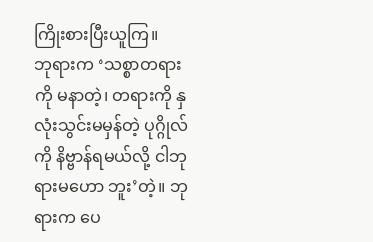ကြိုးစားပြီးယူကြ။
ဘုရားက ‘သစ္စာတရားကို မနာတဲ့၊ တရားကို နှလုံးသွင်းမမှန်တဲ့ ပုဂ္ဂိုလ်ကို နိဗ္ဗာန်ရမယ်လို့ ငါဘုရားမဟော ဘူး’တဲ့။ ဘုရားက ပေ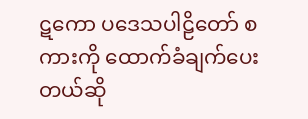ဋကော ပဒေသပါဠိတော် စကားကို ထောက်ခံချက်ပေးတယ်ဆို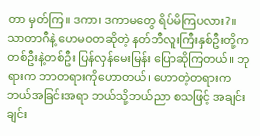တာ မှတ်ကြ။ ဒကာ၊ ဒကာမတွေ ရိပ်မိကြပလား?။
သာတာဂီနဲ့ ဟေမဝတဆိုတဲ့ နတ်ဘီလူးကြီးနှစ်ဦးတို့က တစ်ဦးနဲ့တစ်ဦး ပြန်လှန်မေးမြန်း ပြောဆိုကြတယ်။ ဘုရားက ဘာတရားကိုဟောတယ်၊ ဟောတဲ့တရားက ဘယ်အခြင်းအရာ ဘယ်သို့ဘယ်ညာ စသဖြင့် အချင်းချင်း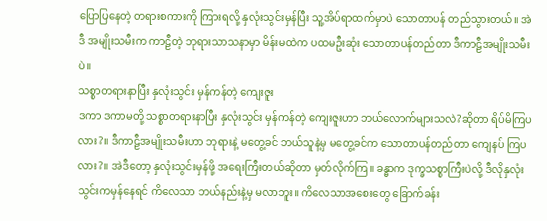ပြောပြနေတဲ့ တရားစကားကို ကြားရလို့ နှလုံးသွင်းမှန်ပြီး သူ့အိပ်ရာထက်မှာပဲ သောတာပန် တည်သွားတယ်။ အဲဒီ အမျိုးသမီးက ကာဠီတဲ့ ဘုရားသာသနာမှာ မိန်းမထဲက ပထမဦးဆုံး သောတာပန်တည်တာ ဒီကာဠီအမျိုးသမီးပဲ။
သစ္စာတရားနာပြီး နှလုံးသွင်း မှန်ကန်တဲ့ ကျေးဇူး
ဒကာ ဒကာမတို့ သစ္စာတရားနာပြီး နှလုံးသွင်း မှန်ကန်တဲ့ ကျေးဇူးဟာ ဘယ်လောက်များသလဲ?ဆိုတာ ရိပ်မိကြပလား?။ ဒီကာဠီအမျိုးသမီးဟာ ဘုရားနဲ့ မတွေ့ခင် ဘယ်သူနဲ့မှ မတွေ့ခင်က သောတာပန်တည်တာ ကျေနပ် ကြပလား?။ အဲဒီတော့ နှလုံးသွင်းမှန်ဖို့ အရေးကြီးတယ်ဆိုတာ မှတ်လိုက်ကြ။ ခန္ဓာက ဒုက္ခသစ္စာကြီးပဲလို့ ဒီလိုနှလုံး သွင်းကမှန်နေရင် ကိလေသာ ဘယ်နည်းနဲ့မှ မလာဘူး။ ကိလေသာအစေးတွေ ခြောက်ခန်း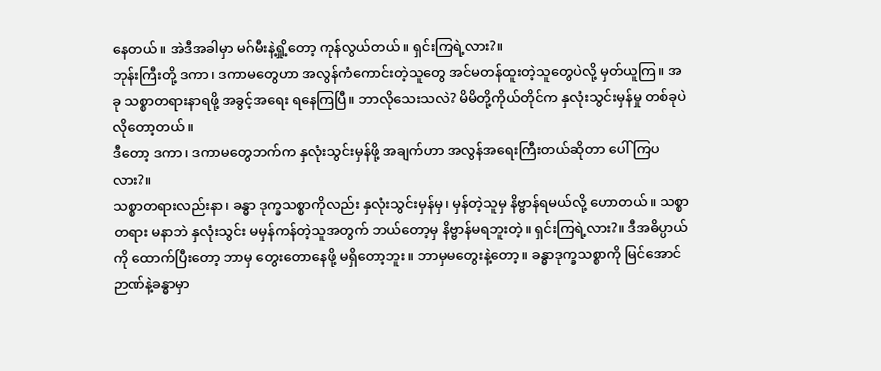နေတယ်။ အဲဒီအခါမှာ မဂ်မီးနဲ့ရှို့တော့ ကုန်လွယ်တယ်။ ရှင်းကြရဲ့လား?။
ဘုန်းကြီးတို့ ဒကာ၊ ဒကာမတွေဟာ အလွန်ကံကောင်းတဲ့သူတွေ အင်မတန်ထူးတဲ့သူတွေပဲလို့ မှတ်ယူကြ။ အခု သစ္စာတရားနာရဖို့ အခွင့်အရေး ရနေကြပြီ။ ဘာလိုသေးသလဲ? မိမိတို့ကိုယ်တိုင်က နှလုံးသွင်းမှန်မှု တစ်ခုပဲ လိုတော့တယ်။
ဒီတော့ ဒကာ၊ ဒကာမတွေဘက်က နှလုံးသွင်းမှန်ဖို့ အချက်ဟာ အလွန်အရေးကြီးတယ်ဆိုတာ ပေါ်ကြပ လား?။
သစ္စာတရားလည်းနာ၊ ခန္ဓာ ဒုက္ခသစ္စာကိုလည်း နှလုံးသွင်းမှန်မှ၊ မှန်တဲ့သူမှ နိဗ္ဗာန်ရမယ်လို့ ဟောတယ်။ သစ္စာတရား မနာဘဲ နှလုံးသွင်း မမှန်ကန်တဲ့သူအတွက် ဘယ်တော့မှ နိဗ္ဗာန်မရဘူးတဲ့။ ရှင်းကြရဲ့လား?။ ဒီအဓိပ္ပာယ် ကို ထောက်ပြီးတော့ ဘာမှ တွေးတောနေဖို့ မရှိတော့ဘူး။ ဘာမှမတွေးနဲ့တော့။ ခန္ဓာဒုက္ခသစ္စာကို မြင်အောင် ဉာဏ်နဲ့ခန္ဓာမှာ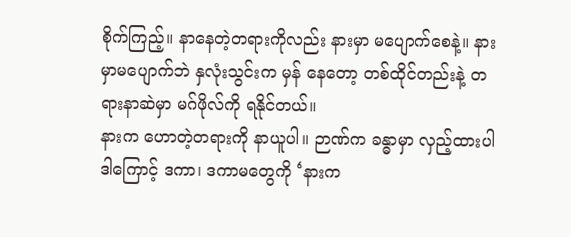စိုက်ကြည့်။ နာနေတဲ့တရားကိုလည်း နားမှာ မပျောက်စေနဲ့။ နားမှာမပျောက်ဘဲ နှလုံးသွင်းက မှန် နေတော့ တစ်ထိုင်တည်းနဲ့ တရားနာဆဲမှာ မဂ်ဖိုလ်ကို ရနိုင်တယ်။
နားက ဟောတဲ့တရားကို နာယူပါ။ ဉာဏ်က ခန္ဓာမှာ လှည့်ထားပါ
ဒါကြောင့် ဒကာ၊ ဒကာမတွေကို ‘နားက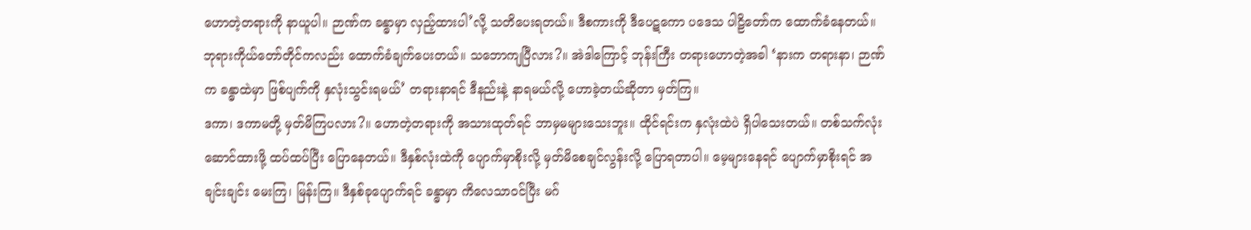ဟောတဲ့တရားကို နာယူပါ။ ဉာဏ်က ခန္ဓာမှာ လှည့်ထားပါ’လို့ သတိပေးရတယ်။ ဒီစကားကို ဒီပေဋကော ပဒေသ ပါဠိတော်က ထောက်ခံနေတယ်။ ဘုရားကိုယ်တော်တိုင်ကလည်း ထောက်ခံချက်ပေးတယ်။ သဘောကျပြီလား?။ အဲဒါကြောင့် ဘုန်းကြီး တရားဟောတဲ့အခါ ‘နားက တရားနာ၊ ဉာဏ် က ခန္ဓာထဲမှာ ဖြစ်ပျက်ကို နှလုံးသွင်းရမယ်’ တရားနာရင် ဒီနည်းနဲ့ နာရမယ်လို့ ဟောခဲ့တယ်ဆိုတာ မှတ်ကြ။
ဒကာ၊ ဒကာမတို့ မှတ်မိကြပလား?။ ဟောတဲ့တရားကို အသားထုတ်ရင် ဘာမှမများသေးဘူး။ ထိုင်ရင်းက နှလုံးထဲပဲ ရှိပါသေးတယ်။ တစ်သက်လုံးဆောင်ထားဖို့ ထပ်ထပ်ပြီး ပြောနေတယ်။ ဒီနှစ်လုံးထဲကို ပျောက်မှာစိုးလို့ မှတ်မိစေချင်လွန်းလို့ ပြောရတာပါ။ မေ့များနေရင် ပျောက်မှာစိုးရင် အချင်းချင်း မေးကြ၊ မြန်းကြ။ ဒီနှစ်ခုပျောက်ရင် ခန္ဓာမှာ ကိလေသာဝင်ပြီး မဂ်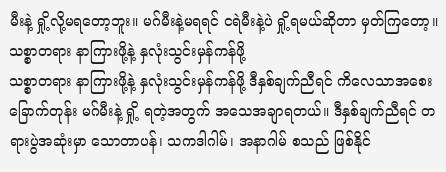မီးနဲ့ ရှို့လို့မရတော့ဘူး။ မဂ်မီးနဲ့မရရင် ငရဲမီးနဲ့ပဲ ရှို့ရမယ်ဆိုတာ မှတ်ကြတော့။
သစ္စာတရား နာကြားဖို့နဲ့ နှလုံးသွင်းမှန်ကန်ဖို့
သစ္စာတရား နာကြားဖို့နဲ့ နှလုံးသွင်းမှန်ကန်ဖို့ ဒီနှစ်ချက်ညီရင် ကိလေသာအစေးခြောက်တုန်း မဂ်မီးနဲ့ ရှို့ ရတဲ့အတွက် အသေအချာရတယ်။ ဒီနှစ်ချက်ညီရင် တရားပွဲအဆုံးမှာ သောတာပန်၊ သကဒါဂါမ်၊ အနာဂါမ် စသည် ဖြစ်နိုင်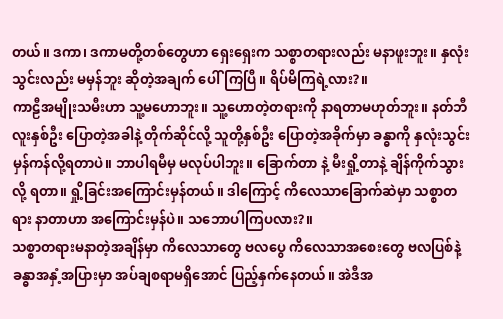တယ်။ ဒကာ၊ ဒကာမတို့တစ်တွေဟာ ရှေးရှေးက သစ္စာတရားလည်း မနာဖူးဘူး။ နှလုံးသွင်းလည်း မမှန်ဘူး ဆိုတဲ့အချက် ပေါ်ကြပြီ။ ရိပ်မိကြရဲ့လား?။
ကာဠီအမျိုးသမီးဟာ သူ့မဟောဘူး။ သူ့ဟောတဲ့တရားကို နာရတာမဟုတ်ဘူး။ နတ်ဘီလူးနှစ်ဦး ပြောတဲ့အခါနဲ့ တိုက်ဆိုင်လို့ သူတို့နှစ်ဦး ပြောတဲ့အခိုက်မှာ ခန္ဓာကို နှလုံးသွင်း မှန်ကန်လို့ရတာပဲ။ ဘာပါရမီမှ မလုပ်ပါဘူး။ ခြောက်တာ နဲ့ မီးရှို့တာနဲ့ ချိန်ကိုက်သွားလို့ ရတာ။ ရှို့ခြင်းအကြောင်းမှန်တယ်။ ဒါကြောင့် ကိလေသာခြောက်ဆဲမှာ သစ္စာတရား နာတာဟာ အကြောင်းမှန်ပဲ။ သဘောပါကြပလား?။
သစ္စာတရားမနာတဲ့အချိန်မှာ ကိလေသာတွေ ဗလပွေ ကိလေသာအစေးတွေ ဗလပြစ်နဲ့ ခန္ဓာအနှံ့အပြားမှာ အပ်ချစရာမရှိအောင် ပြည့်နှက်နေတယ်။ အဲဒီအ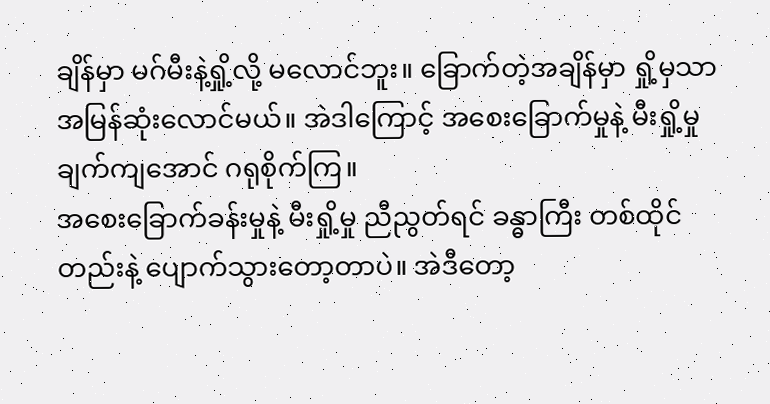ချိန်မှာ မဂ်မီးနဲ့ရှို့လို့ မလောင်ဘူး။ ခြောက်တဲ့အချိန်မှာ ရှို့မှသာ အမြန်ဆုံးလောင်မယ်။ အဲဒါကြောင့် အစေးခြောက်မှုနဲ့ မီးရှို့မှု ချက်ကျအောင် ဂရုစိုက်ကြ။
အစေးခြောက်ခန်းမှုနဲ့ မီးရှို့မှု ညီညွတ်ရင် ခန္ဓာကြီး တစ်ထိုင်တည်းနဲ့ ပျောက်သွားတော့တာပဲ။ အဲဒီတော့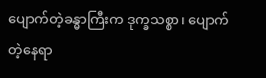ပျောက်တဲ့ခန္ဓာကြီးက ဒုက္ခသစ္စာ၊ ပျောက်တဲ့နေရာ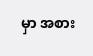မှာ အစား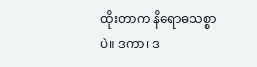ထိုးတာက နိရောဓသစ္စာပဲ။ ဒကာ၊ ဒ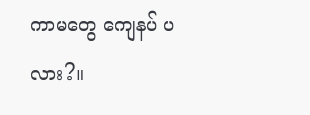ကာမတွေ ကျေနပ် ပလား?။